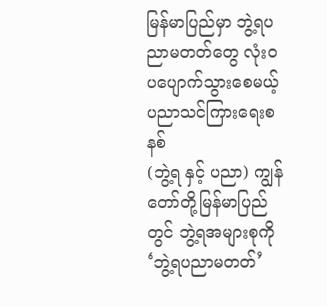မြန်မာပြည်မှာ ဘွဲ့ရပညာမတတ်တွေ လုံးဝ ပပျောက်သွားစေမယ့် ပညာသင်ကြားရေးစနစ်
(ဘွဲ့ရ နှင့် ပညာ) ကျွန်တော်တို့မြန်မာပြည်တွင် ဘွဲ့ရအများစုကို ‘ဘွဲ့ရပညာမတတ်’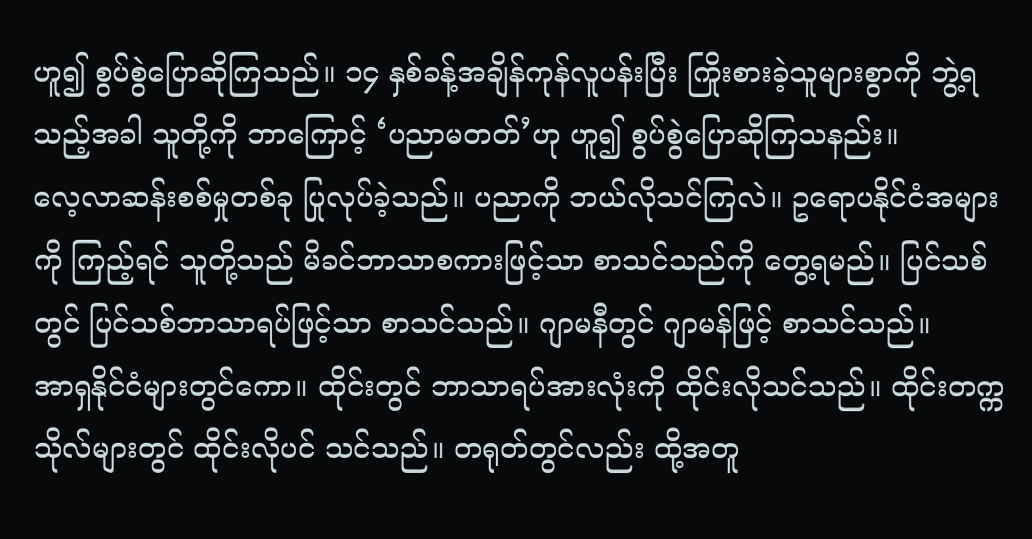ဟူ၍ စွပ်စွဲပြောဆိုကြသည်။ ၁၄ နှစ်ခန့်အချိန်ကုန်လူပန်းပြီး ကြိုးစားခဲ့သူများစွာကို ဘွဲ့ရသည့်အခါ သူတို့ကို ဘာကြောင့် ‘ပညာမတတ်’ဟု ဟူ၍ စွပ်စွဲပြောဆိုကြသနည်း။
လေ့လာဆန်းစစ်မှုတစ်ခု ပြုလုပ်ခဲ့သည်။ ပညာကို ဘယ်လိုသင်ကြလဲ။ ဥရောပနိုင်ငံအများကို ကြည့်ရင် သူတို့သည် မိခင်ဘာသာစကားဖြင့်သာ စာသင်သည်ကို တွေ့ရမည်။ ပြင်သစ်တွင် ပြင်သစ်ဘာသာရပ်ဖြင့်သာ စာသင်သည်။ ဂျာမနီတွင် ဂျာမန်ဖြင့် စာသင်သည်။
အာရှနိုင်ငံများတွင်ကော။ ထိုင်းတွင် ဘာသာရပ်အားလုံးကို ထိုင်းလိုသင်သည်။ ထိုင်းတက္ကသိုလ်များတွင် ထိုင်းလိုပင် သင်သည်။ တရုတ်တွင်လည်း ထို့အတူ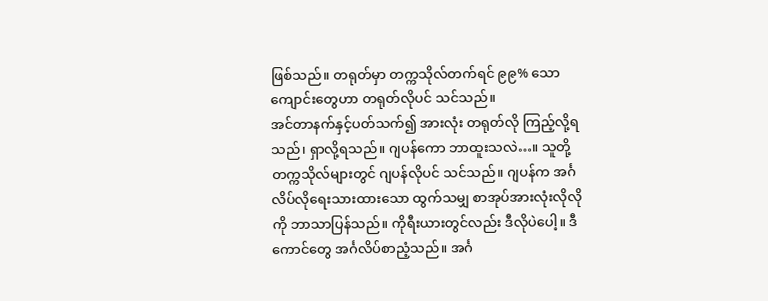ဖြစ်သည်။ တရုတ်မှာ တက္ကသိုလ်တက်ရင် ၉၉% သောကျောင်းတွေဟာ တရုတ်လိုပင် သင်သည်။
အင်တာနက်နှင့်ပတ်သက်၍ အားလုံး တရုတ်လို ကြည့်လို့ရသည်၊ ရှာလို့ရသည်။ ဂျပန်ကော ဘာထူးသလဲ…။ သူတို့တက္ကသိုလ်များတွင် ဂျပန်လိုပင် သင်သည်။ ဂျပန်က အင်္ဂလိပ်လိုရေးသားထားသော ထွက်သမျှ စာအုပ်အားလုံးလိုလိုကို ဘာသာပြန်သည်။ ကိုရီးယားတွင်လည်း ဒီလိုပဲပေါ့။ ဒီကောင်တွေ အင်္ဂလိပ်စာညံ့သည်။ အင်္ဂ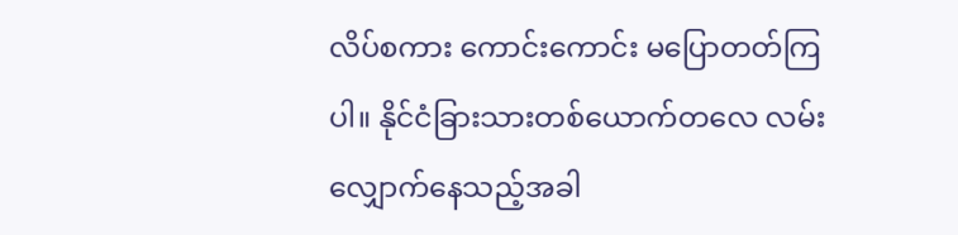လိပ်စကား ကောင်းကောင်း မပြောတတ်ကြပါ။ နိုင်ငံခြားသားတစ်ယောက်တလေ လမ်းလျှောက်နေသည့်အခါ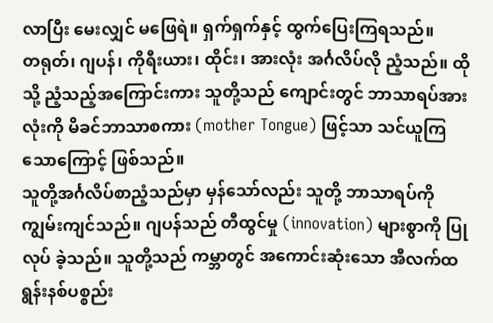လာပြီး မေးလျှင် မဖြေရဲ။ ရှက်ရှက်နှင့် ထွက်ပြေးကြရသည်။
တရုတ်၊ ဂျပန်၊ ကိုရီးယား၊ ထိုင်း၊ အားလုံး အင်္ဂလိပ်လို ညံ့သည်။ ထိုသို့ ညံ့သည့်အကြောင်းကား သူတို့သည် ကျောင်းတွင် ဘာသာရပ်အားလုံးကို မိခင်ဘာသာစကား (mother Tongue) ဖြင့်သာ သင်ယူကြ သောကြောင့် ဖြစ်သည်။
သူတို့အင်္ဂလိပ်စာညံ့သည်မှာ မှန်သော်လည်း သူတို့ ဘာသာရပ်ကို ကျွမ်းကျင်သည်။ ဂျပန်သည် တီထွင်မှု (innovation) များစွာကို ပြုလုပ် ခဲ့သည်။ သူတို့သည် ကမ္ဘာတွင် အကောင်းဆုံးသော အီလက်ထရွန်းနစ်ပစ္စည်း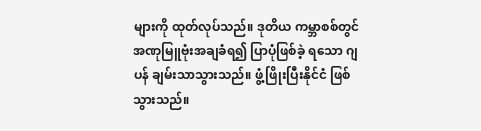များကို ထုတ်လုပ်သည်။ ဒုတိယ ကမ္ဘာစစ်တွင် အဏုမြူဗုံးအချခံရ၍ ပြာပုံဖြစ်ခဲ့ ရသော ဂျပန် ချမ်းသာသွားသည်။ ဖွံ့ဖြိုးပြီးနိုင်ငံ ဖြစ်သွားသည်။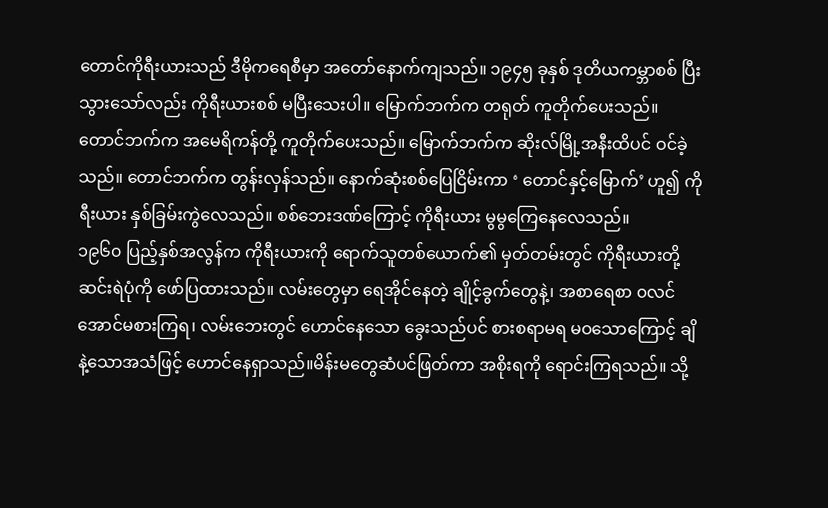တောင်ကိုရီးယားသည် ဒီမိုကရေစီမှာ အတော်နောက်ကျသည်။ ၁၉၄၅ ခုနှစ် ဒုတိယကမ္ဘာစစ် ပြီးသွားသော်လည်း ကိုရီးယားစစ် မပြီးသေးပါ။ မြောက်ဘက်က တရုတ် ကူတိုက်ပေးသည်။ တောင်ဘက်က အမေရိကန်တို့ ကူတိုက်ပေးသည်။ မြောက်ဘက်က ဆိုးလ်မြို့အနီးထိပင် ဝင်ခဲ့သည်။ တောင်ဘက်က တွန်းလှန်သည်။ နောက်ဆုံးစစ်ပြေငြိမ်းကာ ‘ တောင်နှင့်မြောက်’ ဟူ၍ ကိုရီးယား နှစ်ခြမ်းကွဲလေသည်။ စစ်ဘေးဒဏ်ကြောင့် ကိုရီးယား မွမွကြေနေလေသည်။
၁၉၆၀ ပြည့်နှစ်အလွန်က ကိုရီးယားကို ရောက်သူတစ်ယောက်၏ မှတ်တမ်းတွင် ကိုရီးယားတို့ ဆင်းရဲပုံကို ဖော်ပြထားသည်။ လမ်းတွေမှာ ရေအိုင်နေတဲ့ ချိုင့်ခွက်တွေနဲ့၊ အစာရေစာ ၀လင်အောင်မစားကြရ၊ လမ်းဘေးတွင် ဟောင်နေသော ခွေးသည်ပင် စားစရာမရ မဝသောကြောင့် ချိနဲ့သောအသံဖြင့် ဟောင်နေရှာသည်။မိန်းမတွေဆံပင်ဖြတ်ကာ အစိုးရကို ရောင်းကြရသည်။ သို့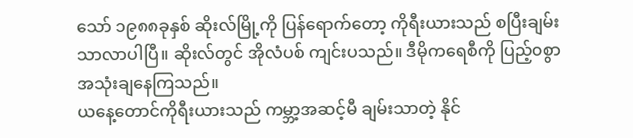သော် ၁၉၈၈ခုနှစ် ဆိုးလ်မြို့ကို ပြန်ရောက်တော့ ကိုရီးယားသည် စပြီးချမ်းသာလာပါပြီ။ ဆိုးလ်တွင် အိုလံပစ် ကျင်းပသည်။ ဒီမိုကရေစီကို ပြည့်၀စွာ အသုံးချနေကြသည်။
ယနေ့တောင်ကိုရီးယားသည် ကမ္ဘာ့အဆင့်မီ ချမ်းသာတဲ့ နိုင်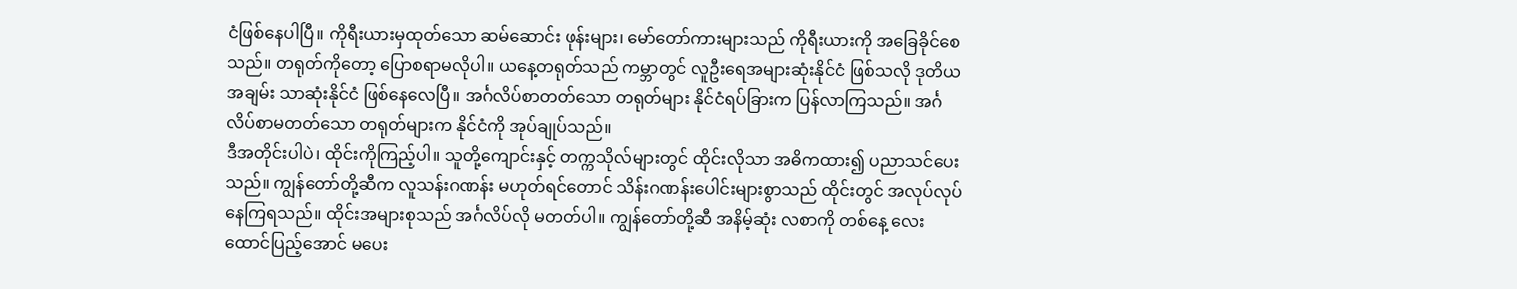ငံဖြစ်နေပါပြီ။ ကိုရီးယားမှထုတ်သော ဆမ်ဆောင်း ဖုန်းများ၊ မော်တော်ကားများသည် ကိုရီးယားကို အခြေခိုင်စေသည်။ တရုတ်ကိုတော့ ပြောစရာမလိုပါ။ ယနေ့တရုတ်သည် ကမ္ဘာတွင် လူဦးရေအများဆုံးနိုင်ငံ ဖြစ်သလို ဒုတိယအချမ်း သာဆုံးနိုင်ငံ ဖြစ်နေလေပြီ။ အင်္ဂလိပ်စာတတ်သော တရုတ်များ နိုင်ငံရပ်ခြားက ပြန်လာကြသည်။ အင်္ဂလိပ်စာမတတ်သော တရုတ်များက နိုင်ငံကို အုပ်ချုပ်သည်။
ဒီအတိုင်းပါပဲ၊ ထိုင်းကိုကြည့်ပါ။ သူတို့ကျောင်းနှင့် တက္ကသိုလ်များတွင် ထိုင်းလိုသာ အဓိကထား၍ ပညာသင်ပေးသည်။ ကျွန်တော်တို့ဆီက လူသန်းဂဏန်း မဟုတ်ရင်တောင် သိန်းဂဏန်းပေါင်းများစွာသည် ထိုင်းတွင် အလုပ်လုပ်နေကြရသည်။ ထိုင်းအများစုသည် အင်္ဂလိပ်လို မတတ်ပါ။ ကျွန်တော်တို့ဆီ အနိမ့်ဆုံး လစာကို တစ်နေ့ လေးထောင်ပြည့်အောင် မပေး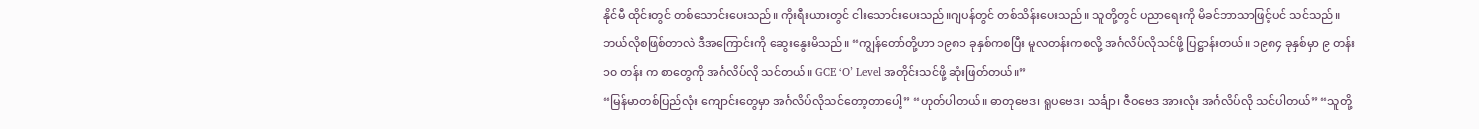နိုင်မီ ထိုင်းတွင် တစ်သောင်းပေးသည်။ ကိုးရီးယားတွင် ငါးသောင်းပေးသည်။ဂျပန်တွင် တစ်သိန်းပေးသည်။ သူတို့တွင် ပညာရေးကို မိခင်ဘာသာဖြင့်ပင် သင်သည်။
ဘယ်လိုစဖြစ်တာလဲ ဒီအကြောင်းကို ဆွေးနွေးမိသည်။ “ကျွန်တော်တို့ဟာ ၁၉၈၁ ခုနှစ်ကစပြီး မူလတန်းကစလို့ အင်္ဂလိပ်လိုသင်ဖို့ ပြဋ္ဌာန်းတယ်။ ၁၉၈၄ ခုနှစ်မှာ ၉ တန်း၁၀ တန်း က စာတွေကို အင်္ဂလိပ်လို သင်တယ်။ GCE ‘O’ Level အတိုင်းသင်ဖို့ ဆုံးဖြတ်တယ်။”
“မြန်မာတစ်ပြည်လုံး ကျောင်းတွေမှာ အင်္ဂလိပ်လိုသင်တော့တာပေါ့” “ဟုတ်ပါတယ်။ ဓာတုဗေဒ၊ ရူပဗေဒ၊ သင်္ချာ၊ ဇီဝဗေဒ အားလုံး အင်္ဂလိပ်လို သင်ပါတယ်” “သူတို့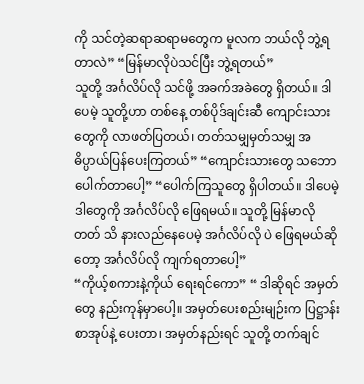ကို သင်တဲ့ဆရာဆရာမတွေက မူလက ဘယ်လို ဘွဲ့ရတာလဲ” “မြန်မာလိုပဲသင်ပြီး ဘွဲ့ရတယ်”
သူတို့ အင်္ဂလိပ်လို သင်ဖို့ အခက်အခဲတွေ ရှိတယ်။ ဒါပေမဲ့ သူတို့ဟာ တစ်နေ့ တစ်ပိုဒ်ချင်းဆီ ကျောင်းသား တွေကို လာဖတ်ပြတယ်၊ တတ်သမျှမှတ်သမျှ အဓိပ္ပာယ်ပြန်ပေးကြတယ်” “ကျောင်းသားတွေ သဘော ပေါက်တာပေါ့” “ပေါက်ကြသူတွေ ရှိပါတယ်။ ဒါပေမဲ့ ဒါတွေကို အင်္ဂလိပ်လို ဖြေရမယ်။ သူတို့ မြန်မာလိုတတ် သိ နားလည်နေပေမဲ့ အင်္ဂလိပ်လို ပဲ ဖြေရမယ်ဆိုတော့ အင်္ဂလိပ်လို ကျက်ရတာပေါ့”
“ကိုယ့်စကားနဲ့ကိုယ် ရေးရင်ကော” “ ဒါဆိုရင် အမှတ်တွေ နည်းကုန်မှာပေါ့။ အမှတ်ပေးစည်းမျဉ်းက ပြဋ္ဌာန်းစာအုပ်နဲ့ ပေးတာ၊ အမှတ်နည်းရင် သူတို့ တက်ချင်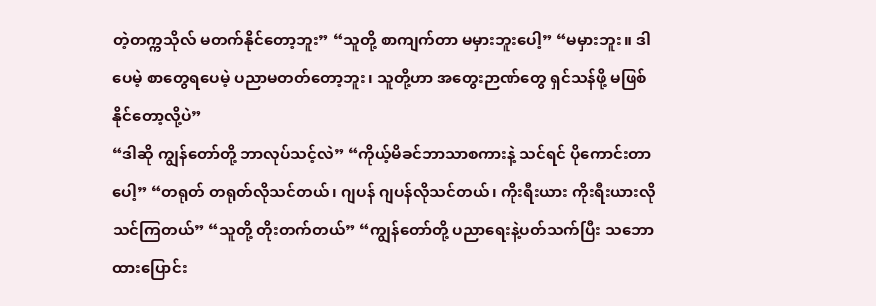တဲ့တက္ကသိုလ် မတက်နိုင်တော့ဘူး” “သူတို့ စာကျက်တာ မမှားဘူးပေါ့” “မမှားဘူး။ ဒါပေမဲ့ စာတွေရပေမဲ့ ပညာမတတ်တော့ဘူး၊ သူတို့ဟာ အတွေးဉာဏ်တွေ ရှင်သန်ဖို့ မဖြစ်နိုင်တော့လို့ပဲ”
“ဒါဆို ကျွန်တော်တို့ ဘာလုပ်သင့်လဲ” “ကိုယ့်မိခင်ဘာသာစကားနဲ့ သင်ရင် ပိုကောင်းတာပေါ့” “တရုတ် တရုတ်လိုသင်တယ်၊ ဂျပန် ဂျပန်လိုသင်တယ်၊ ကိုးရီးယား ကိုးရီးယားလိုသင်ကြတယ်” “သူတို့ တိုးတက်တယ်” “ကျွန်တော်တို့ ပညာရေးနဲ့ပတ်သက်ပြီး သဘောထားပြောင်း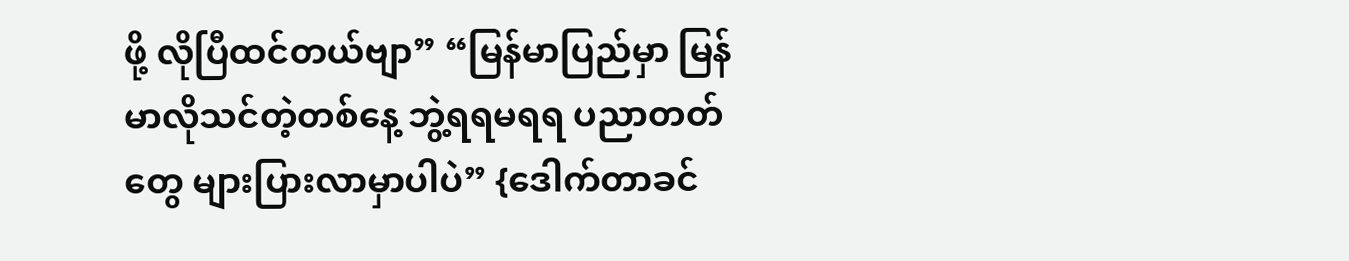ဖို့ လိုပြီထင်တယ်ဗျာ” “မြန်မာပြည်မှာ မြန်မာလိုသင်တဲ့တစ်နေ့ ဘွဲ့ရရမရရ ပညာတတ်တွေ များပြားလာမှာပါပဲ” {ဒေါက်တာခင်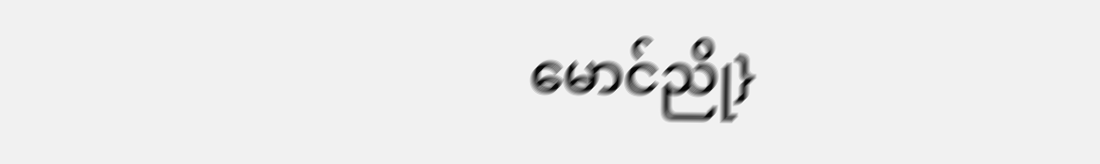မောင်ညို}